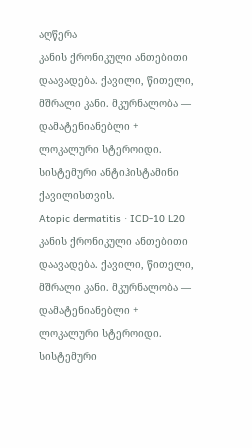აღწერა
კანის ქრონიკული ანთებითი დაავადება. ქავილი, წითელი, მშრალი კანი. მკურნალობა — დამატენიანებლი + ლოკალური სტეროიდი. სისტემური ანტიჰისტამინი ქავილისთვის.
Atopic dermatitis · ICD-10 L20
კანის ქრონიკული ანთებითი დაავადება. ქავილი, წითელი, მშრალი კანი. მკურნალობა — დამატენიანებლი + ლოკალური სტეროიდი. სისტემური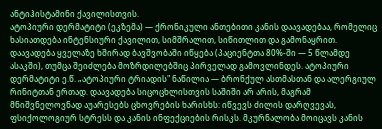ანტიჰისტამინი ქავილისთვის.
ატოპიური დერმატიტი (ეკზემა) — ქრონიკული ანთებითი კანის დაავადებაა, რომელიც ხასიათდება ინტენსიური ქავილით, სიმშრალით, სიწითლით და გამონაყრით. დაავადება ყველაზე ხშირად ბავშვობაში იწყება (პაციენტთა 80%-ში — 5 წლამდე ასაკში), თუმცა შეიძლება მოზრდილებშიც პირველად გამოვლინდეს. ატოპიური დერმატიტი ე.წ. „ატოპიური ტრიადის" ნაწილია — ბრონქულ ასთმასთან და ალერგიულ რინიტთან ერთად. დაავადება სიცოცხლისთვის საშიში არ არის, მაგრამ მნიშვნელოვნად აუარესებს ცხოვრების ხარისხს: იწვევს ძილის დარღვევას, ფსიქოლოგიურ სტრესს და კანის ინფექციების რისკს. მკურნალობა მოიცავს კანის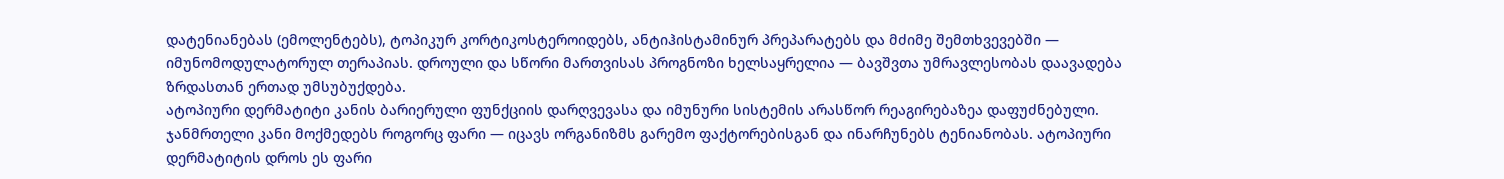დატენიანებას (ემოლენტებს), ტოპიკურ კორტიკოსტეროიდებს, ანტიჰისტამინურ პრეპარატებს და მძიმე შემთხვევებში — იმუნომოდულატორულ თერაპიას. დროული და სწორი მართვისას პროგნოზი ხელსაყრელია — ბავშვთა უმრავლესობას დაავადება ზრდასთან ერთად უმსუბუქდება.
ატოპიური დერმატიტი კანის ბარიერული ფუნქციის დარღვევასა და იმუნური სისტემის არასწორ რეაგირებაზეა დაფუძნებული. ჯანმრთელი კანი მოქმედებს როგორც ფარი — იცავს ორგანიზმს გარემო ფაქტორებისგან და ინარჩუნებს ტენიანობას. ატოპიური დერმატიტის დროს ეს ფარი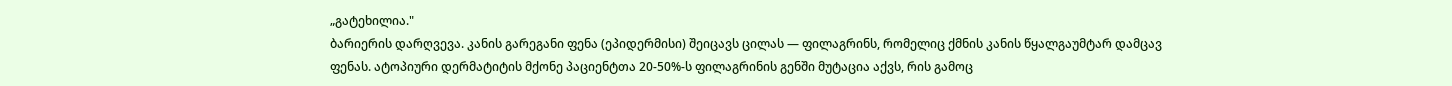„გატეხილია."
ბარიერის დარღვევა. კანის გარეგანი ფენა (ეპიდერმისი) შეიცავს ცილას — ფილაგრინს, რომელიც ქმნის კანის წყალგაუმტარ დამცავ ფენას. ატოპიური დერმატიტის მქონე პაციენტთა 20-50%-ს ფილაგრინის გენში მუტაცია აქვს, რის გამოც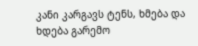კანი კარგავს ტენს, ხმება და ხდება გარემო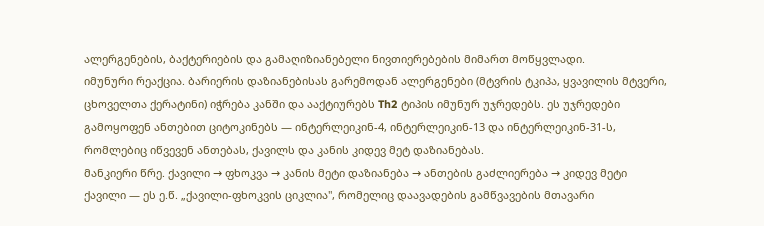ალერგენების, ბაქტერიების და გამაღიზიანებელი ნივთიერებების მიმართ მოწყვლადი.
იმუნური რეაქცია. ბარიერის დაზიანებისას გარემოდან ალერგენები (მტვრის ტკიპა, ყვავილის მტვერი, ცხოველთა ქერატინი) იჭრება კანში და ააქტიურებს Th2 ტიპის იმუნურ უჯრედებს. ეს უჯრედები გამოყოფენ ანთებით ციტოკინებს — ინტერლეიკინ-4, ინტერლეიკინ-13 და ინტერლეიკინ-31-ს, რომლებიც იწვევენ ანთებას, ქავილს და კანის კიდევ მეტ დაზიანებას.
მანკიერი წრე. ქავილი → ფხოკვა → კანის მეტი დაზიანება → ანთების გაძლიერება → კიდევ მეტი ქავილი — ეს ე.წ. „ქავილი-ფხოკვის ციკლია", რომელიც დაავადების გამწვავების მთავარი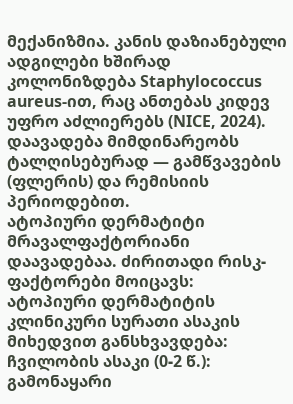მექანიზმია. კანის დაზიანებული ადგილები ხშირად კოლონიზდება Staphylococcus aureus-ით, რაც ანთებას კიდევ უფრო აძლიერებს (NICE, 2024).
დაავადება მიმდინარეობს ტალღისებურად — გამწვავების (ფლერის) და რემისიის პერიოდებით.
ატოპიური დერმატიტი მრავალფაქტორიანი დაავადებაა. ძირითადი რისკ-ფაქტორები მოიცავს:
ატოპიური დერმატიტის კლინიკური სურათი ასაკის მიხედვით განსხვავდება:
ჩვილობის ასაკი (0-2 წ.): გამონაყარი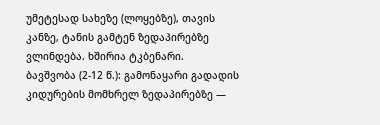უმეტესად სახეზე (ლოყებზე), თავის კანზე, ტანის გამტენ ზედაპირებზე ვლინდება. ხშირია ტკბენარი.
ბავშვობა (2-12 წ.): გამონაყარი გადადის კიდურების მომხრელ ზედაპირებზე —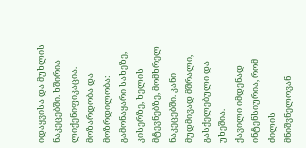იდაყვისა და მუხლის ნაკეცებში. ხშირია ლიქენიფიკაცია.
მოზარდობა და მოზრდილობა: გამონაყარი სახეზე, კისერზე, ხელის მტევნებზე, მომხრელ ნაკეცებში. კანი მუდმივად მშრალი, გასქელებული და უხეშია.
ქავილი იმდენად ინტენსიურია, რომ ძილის მნიშვნელოვან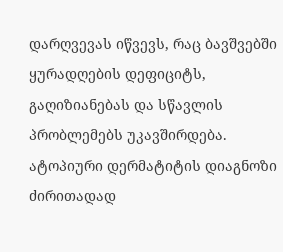დარღვევას იწვევს, რაც ბავშვებში ყურადღების დეფიციტს, გაღიზიანებას და სწავლის პრობლემებს უკავშირდება.
ატოპიური დერმატიტის დიაგნოზი ძირითადად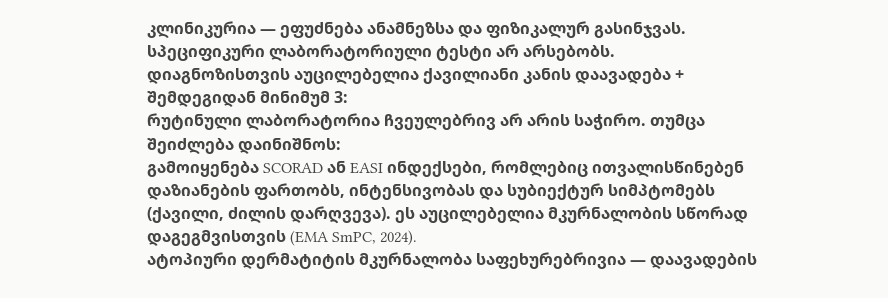კლინიკურია — ეფუძნება ანამნეზსა და ფიზიკალურ გასინჯვას. სპეციფიკური ლაბორატორიული ტესტი არ არსებობს.
დიაგნოზისთვის აუცილებელია ქავილიანი კანის დაავადება + შემდეგიდან მინიმუმ 3:
რუტინული ლაბორატორია ჩვეულებრივ არ არის საჭირო. თუმცა შეიძლება დაინიშნოს:
გამოიყენება SCORAD ან EASI ინდექსები, რომლებიც ითვალისწინებენ დაზიანების ფართობს, ინტენსივობას და სუბიექტურ სიმპტომებს (ქავილი, ძილის დარღვევა). ეს აუცილებელია მკურნალობის სწორად დაგეგმვისთვის (EMA SmPC, 2024).
ატოპიური დერმატიტის მკურნალობა საფეხურებრივია — დაავადების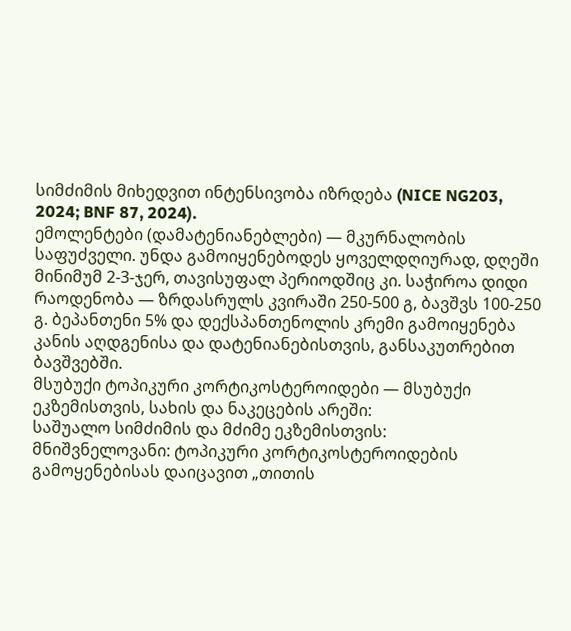სიმძიმის მიხედვით ინტენსივობა იზრდება (NICE NG203, 2024; BNF 87, 2024).
ემოლენტები (დამატენიანებლები) — მკურნალობის საფუძველი. უნდა გამოიყენებოდეს ყოველდღიურად, დღეში მინიმუმ 2-3-ჯერ, თავისუფალ პერიოდშიც კი. საჭიროა დიდი რაოდენობა — ზრდასრულს კვირაში 250-500 გ, ბავშვს 100-250 გ. ბეპანთენი 5% და დექსპანთენოლის კრემი გამოიყენება კანის აღდგენისა და დატენიანებისთვის, განსაკუთრებით ბავშვებში.
მსუბუქი ტოპიკური კორტიკოსტეროიდები — მსუბუქი ეკზემისთვის, სახის და ნაკეცების არეში:
საშუალო სიმძიმის და მძიმე ეკზემისთვის:
მნიშვნელოვანი: ტოპიკური კორტიკოსტეროიდების გამოყენებისას დაიცავით „თითის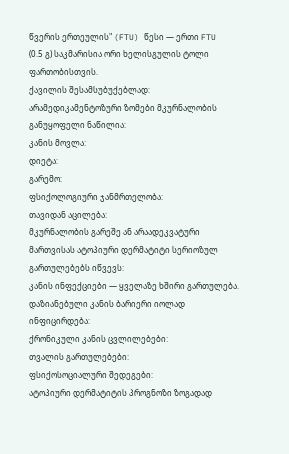წვერის ერთეულის" (FTU) წესი — ერთი FTU (0.5 გ) საკმარისია ორი ხელისგულის ტოლი ფართობისთვის.
ქავილის შესამსუბუქებლად:
არამედიკამენტოზური ზომები მკურნალობის განუყოფელი ნაწილია:
კანის მოვლა:
დიეტა:
გარემო:
ფსიქოლოგიური ჯანმრთელობა:
თავიდან აცილება:
მკურნალობის გარეშე ან არაადეკვატური მართვისას ატოპიური დერმატიტი სერიოზულ გართულებებს იწვევს:
კანის ინფექციები — ყველაზე ხშირი გართულება. დაზიანებული კანის ბარიერი იოლად ინფიცირდება:
ქრონიკული კანის ცვლილებები:
თვალის გართულებები:
ფსიქოსოციალური შედეგები:
ატოპიური დერმატიტის პროგნოზი ზოგადად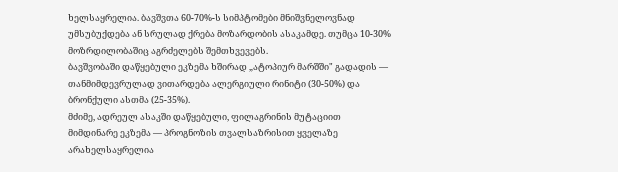ხელსაყრელია. ბავშვთა 60-70%-ს სიმპტომები მნიშვნელოვნად უმსუბუქდება ან სრულად ქრება მოზარდობის ასაკამდე. თუმცა 10-30% მოზრდილობაშიც აგრძელებს შემთხვევებს.
ბავშვობაში დაწყებული ეკზემა ხშირად „ატოპიურ მარშში" გადადის — თანმიმდევრულად ვითარდება ალერგიული რინიტი (30-50%) და ბრონქული ასთმა (25-35%).
მძიმე, ადრეულ ასაკში დაწყებული, ფილაგრინის მუტაციით მიმდინარე ეკზემა — პროგნოზის თვალსაზრისით ყველაზე არახელსაყრელია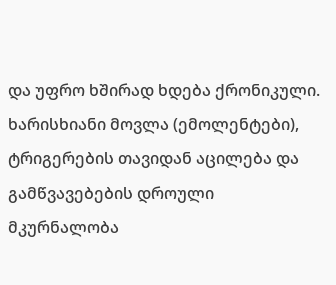და უფრო ხშირად ხდება ქრონიკული.
ხარისხიანი მოვლა (ემოლენტები), ტრიგერების თავიდან აცილება და გამწვავებების დროული მკურნალობა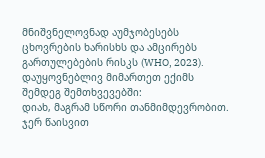მნიშვნელოვნად აუმჯობესებს ცხოვრების ხარისხს და ამცირებს გართულებების რისკს (WHO, 2023).
დაუყოვნებლივ მიმართეთ ექიმს შემდეგ შემთხვევებში:
დიახ, მაგრამ სწორი თანმიმდევრობით. ჯერ წაისვით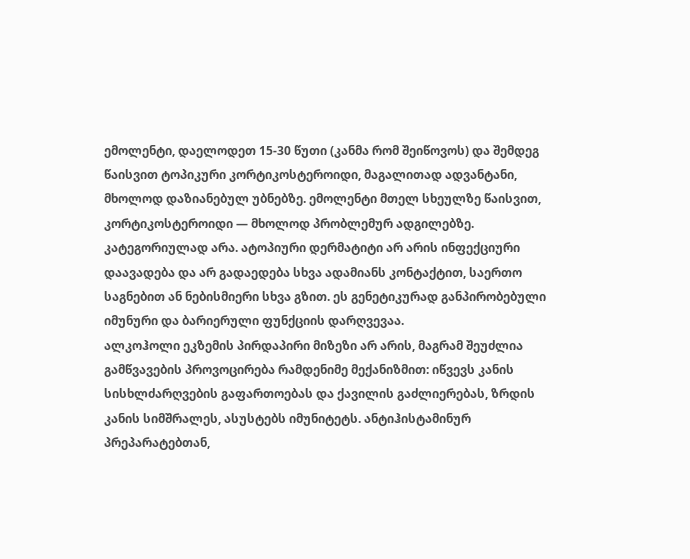ემოლენტი, დაელოდეთ 15-30 წუთი (კანმა რომ შეიწოვოს) და შემდეგ წაისვით ტოპიკური კორტიკოსტეროიდი, მაგალითად ადვანტანი, მხოლოდ დაზიანებულ უბნებზე. ემოლენტი მთელ სხეულზე წაისვით, კორტიკოსტეროიდი — მხოლოდ პრობლემურ ადგილებზე.
კატეგორიულად არა. ატოპიური დერმატიტი არ არის ინფექციური დაავადება და არ გადაედება სხვა ადამიანს კონტაქტით, საერთო საგნებით ან ნებისმიერი სხვა გზით. ეს გენეტიკურად განპირობებული იმუნური და ბარიერული ფუნქციის დარღვევაა.
ალკოჰოლი ეკზემის პირდაპირი მიზეზი არ არის, მაგრამ შეუძლია გამწვავების პროვოცირება რამდენიმე მექანიზმით: იწვევს კანის სისხლძარღვების გაფართოებას და ქავილის გაძლიერებას, ზრდის კანის სიმშრალეს, ასუსტებს იმუნიტეტს. ანტიჰისტამინურ პრეპარატებთან,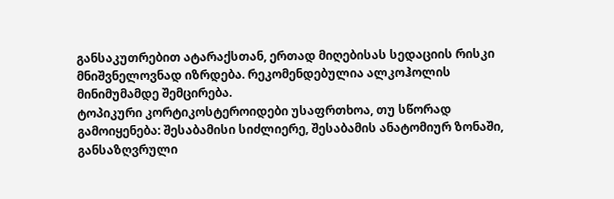განსაკუთრებით ატარაქსთან, ერთად მიღებისას სედაციის რისკი მნიშვნელოვნად იზრდება. რეკომენდებულია ალკოჰოლის მინიმუმამდე შემცირება.
ტოპიკური კორტიკოსტეროიდები უსაფრთხოა, თუ სწორად გამოიყენება: შესაბამისი სიძლიერე, შესაბამის ანატომიურ ზონაში, განსაზღვრული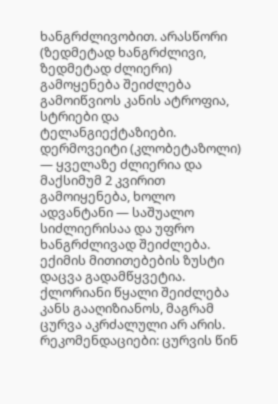ხანგრძლივობით. არასწორი (ზედმეტად ხანგრძლივი, ზედმეტად ძლიერი) გამოყენება შეიძლება გამოიწვიოს კანის ატროფია, სტრიები და ტელანგიექტაზიები. დერმოვეიტი (კლობეტაზოლი) — ყველაზე ძლიერია და მაქსიმუმ 2 კვირით გამოიყენება, ხოლო ადვანტანი — საშუალო სიძლიერისაა და უფრო ხანგრძლივად შეიძლება. ექიმის მითითებების ზუსტი დაცვა გადამწყვეტია.
ქლორიანი წყალი შეიძლება კანს გააღიზიანოს, მაგრამ ცურვა აკრძალული არ არის. რეკომენდაციები: ცურვის წინ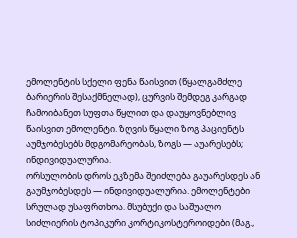ემოლენტის სქელი ფენა წაისვით (წყალგამძლე ბარიერის შესაქმნელად), ცურვის შემდეგ კარგად ჩამოიბანეთ სუფთა წყლით და დაუყოვნებლივ წაისვით ემოლენტი. ზღვის წყალი ზოგ პაციენტს აუმჯობესებს მდგომარეობას, ზოგს — აუარესებს; ინდივიდუალურია.
ორსულობის დროს ეკზემა შეიძლება გაუარესდეს ან გაუმჯობესდეს — ინდივიდუალურია. ემოლენტები სრულად უსაფრთხოა. მსუბუქი და საშუალო სიძლიერის ტოპიკური კორტიკოსტეროიდები (მაგ.,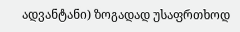ადვანტანი) ზოგადად უსაფრთხოდ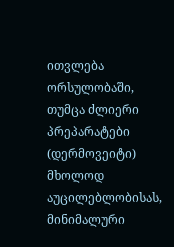ითვლება ორსულობაში, თუმცა ძლიერი პრეპარატები (დერმოვეიტი) მხოლოდ აუცილებლობისას, მინიმალური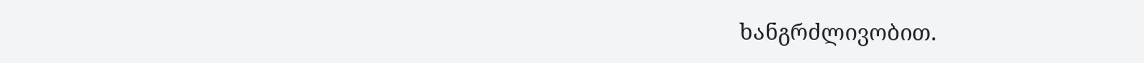ხანგრძლივობით.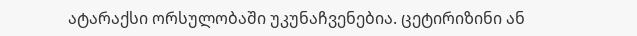ატარაქსი ორსულობაში უკუნაჩვენებია. ცეტირიზინი ან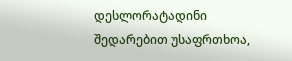დესლორატადინი შედარებით უსაფრთხოა,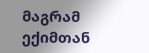მაგრამ ექიმთან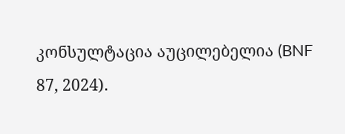კონსულტაცია აუცილებელია (BNF 87, 2024).